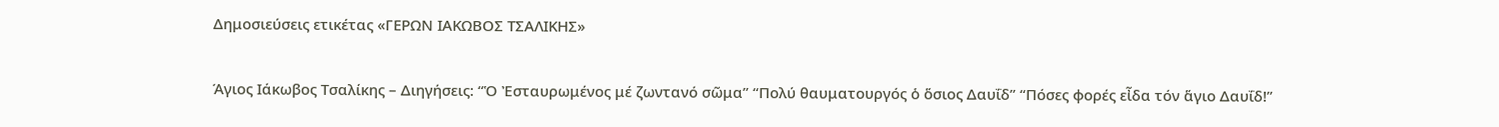Δημοσιεύσεις ετικέτας «ΓΕΡΩΝ ΙΑΚΩΒΟΣ ΤΣΑΛΙΚΗΣ»

Άγιος Ιάκωβος Τσαλίκης – Διηγήσεις: “Ὁ Ἐσταυρωμένος μέ ζωντανό σῶμα” “Πολύ θαυματουργός ὁ ὅσιος Δαυΐδ” “Πόσες φορές εἶδα τόν ἅγιο Δαυΐδ!”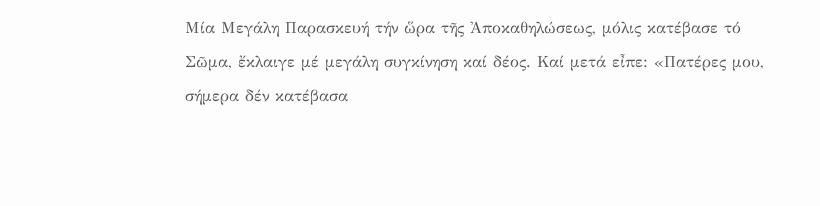Mία Μεγάλη Παρασκευή τήν ὥρα τῆς Ἀποκαθηλώσεως, μόλις κατέβασε τό Σῶμα, ἔκλαιγε μέ μεγάλη συγκίνηση καί δέος. Καί μετά εἶπε: «Πατέρες μου, σήμερα δέν κατέβασα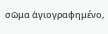σῶμα ἁγιογραφημένο,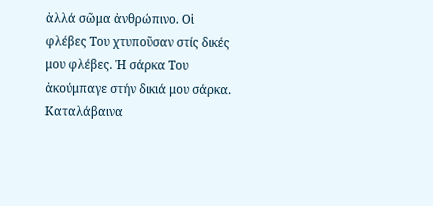ἀλλά σῶμα ἀνθρώπινο. Οἱ φλέβες Του χτυποῦσαν στίς δικές μου φλέβες. Ἡ σάρκα Του ἀκούμπαγε στήν δικιά μου σάρκα. Καταλάβαινα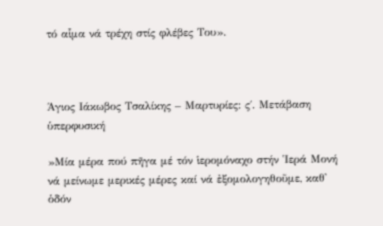τό αἷμα νά τρέχη στίς φλέβες Του».



Άγιος Ιάκωβος Τσαλίκης – Μαρτυρίες: ς΄. Μετάβαση ὑπερφυσική

»Μία μέρα πού πῆγα μέ τόν ἱερομόναχο στήν Ἱερά Μονή νά μείνωμε μερικές μέρες καί νά ἐξομολογηθοῦμε, καθ᾽ ὁδόν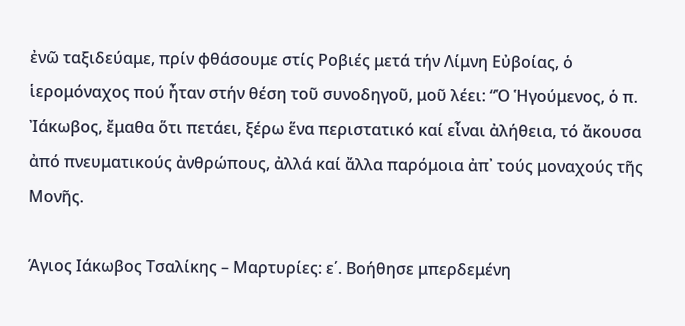ἐνῶ ταξιδεύαμε, πρίν φθάσουμε στίς Ροβιές μετά τήν Λίμνη Εὐβοίας, ὁ ἱερομόναχος πού ἦταν στήν θέση τοῦ συνοδηγοῦ, μοῦ λέει: “Ὁ Ἡγούμενος, ὁ π. Ἰάκωβος, ἔμαθα ὅτι πετάει, ξέρω ἕνα περιστατικό καί εἶναι ἀλήθεια, τό ἄκουσα ἀπό πνευματικούς ἀνθρώπους, ἀλλά καί ἄλλα παρόμοια ἀπ᾽ τούς μοναχούς τῆς Μονῆς.

Άγιος Ιάκωβος Τσαλίκης – Μαρτυρίες: ε΄. Βοήθησε μπερδεμένη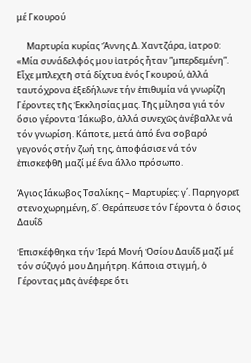μέ Γκουρού

     Μαρτυρία κυρίας Ἄννης Δ. Χαντζάρα, ἰατροῦ: «Μία συνάδελφός μου ἰατρός ἦταν ”μπερδεμένη”. Εἶχε μπλεχτῆ στά δίχτυα ἑνός Γκουρού, ἀλλά ταυτόχρονα ἐξεδήλωνε τήν ἐπιθυμία νά γνωρίζη Γέροντες τῆς Ἐκκλησίας μας. Τῆς μίλησα γιά τόν ὅσιο γέροντα Ἰάκωβο, ἀλλά συνεχῶς ἀνέβαλλε νά τόν γνωρίση. Κάποτε, μετά ἀπό ἕνα σοβαρό γεγονός στήν ζωή της, ἀποφάσισε νά τόν ἐπισκεφθῆ μαζί μέ ἕνα ἄλλο πρόσωπο.

Άγιος Ιάκωβος Τσαλίκης – Μαρτυρίες: γ΄. Παρηγορεῖ στενοχωρημένη, δ΄. Θεράπευσε τόν Γέροντα ὁ ὅσιος Δαυΐδ

Ἐπισκέφθηκα τήν Ἱερά Μονή Ὁσίου Δαυΐδ μαζί μέ τόν σύζυγό μου Δημήτρη. Κάποια στιγμή, ὁ Γέροντας μᾶς ἀνέφερε ὅτι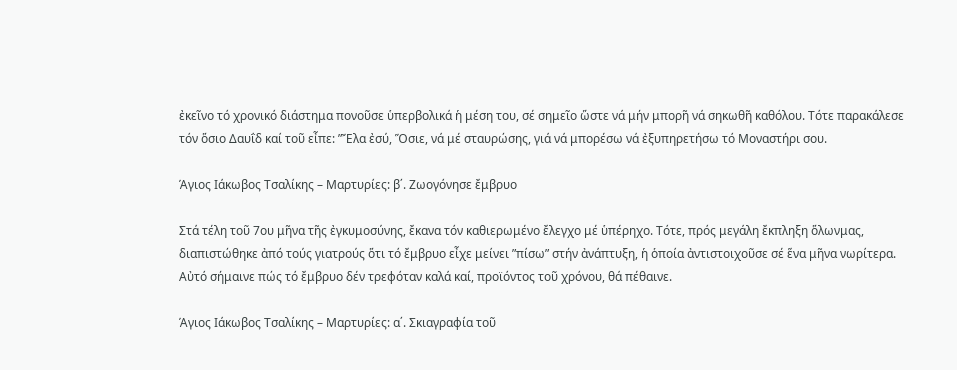ἐκεῖνο τό χρονικό διάστημα πονοῦσε ὑπερβολικά ἡ μέση του, σέ σημεῖο ὥστε νά μήν μπορῆ νά σηκωθῆ καθόλου. Τότε παρακάλεσε τόν ὅσιο Δαυΐδ καί τοῦ εἶπε: ”Ἔλα ἐσύ, Ὅσιε, νά μέ σταυρώσης, γιά νά μπορέσω νά ἐξυπηρετήσω τό Μοναστήρι σου.

Άγιος Ιάκωβος Τσαλίκης – Μαρτυρίες: β΄. Ζωογόνησε ἔμβρυο

Στά τέλη τοῦ 7ου μῆνα τῆς ἐγκυμοσύνης, ἔκανα τόν καθιερωμένο ἔλεγχο μέ ὑπέρηχο. Τότε, πρός μεγάλη ἔκπληξη ὅλωνμας, διαπιστώθηκε ἀπό τούς γιατρούς ὅτι τό ἔμβρυο εἶχε μείνει ”πίσω” στήν ἀνάπτυξη, ἡ ὁποία ἀντιστοιχοῦσε σέ ἕνα μῆνα νωρίτερα. Αὐτό σήμαινε πώς τό ἔμβρυο δέν τρεφόταν καλά καί, προϊόντος τοῦ χρόνου, θά πέθαινε.

Άγιος Ιάκωβος Τσαλίκης – Μαρτυρίες: α΄. Σκιαγραφία τοῦ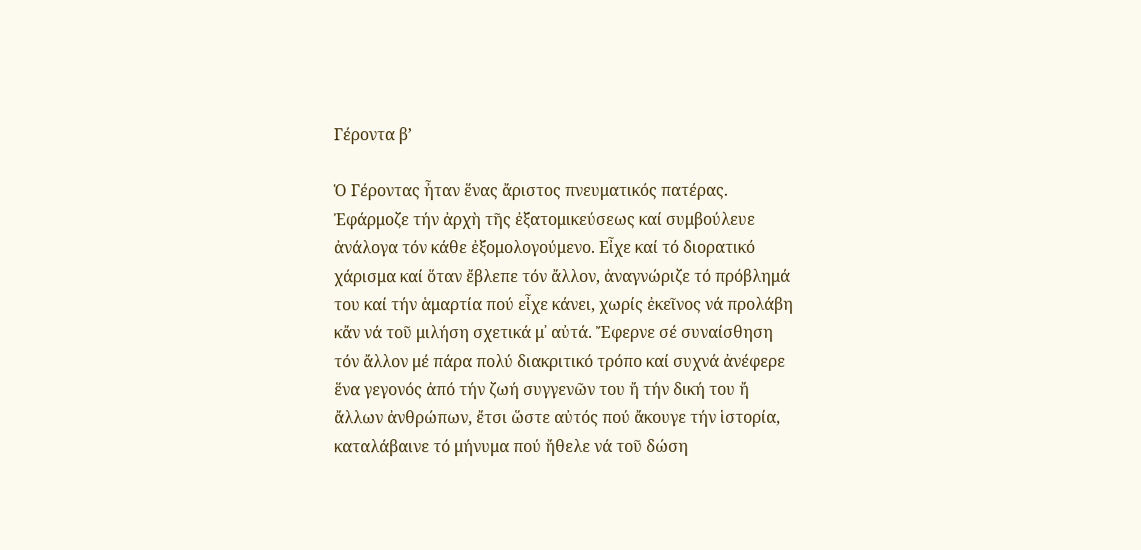Γέροντα β’

Ὁ Γέροντας ἦταν ἕνας ἄριστος πνευματικός πατέρας. Ἐφάρμοζε τήν ἀρχὴ τῆς ἐξατομικεύσεως καί συμβούλευε ἀνάλογα τόν κάθε ἐξομολογούμενο. Εἶχε καί τό διορατικό χάρισμα καί ὅταν ἔβλεπε τόν ἄλλον, ἀναγνώριζε τό πρόβλημά του καί τήν ἁμαρτία πού εἶχε κάνει, χωρίς ἐκεῖνος νά προλάβη κἄν νά τοῦ μιλήση σχετικά μ᾽ αὐτά. Ἔφερνε σέ συναίσθηση τόν ἄλλον μέ πάρα πολύ διακριτικό τρόπο καί συχνά ἀνέφερε ἕνα γεγονός ἀπό τήν ζωή συγγενῶν του ἤ τήν δική του ἤ ἄλλων ἀνθρώπων, ἔτσι ὥστε αὐτός πού ἄκουγε τήν ἱστορία, καταλάβαινε τό μήνυμα πού ἤθελε νά τοῦ δώση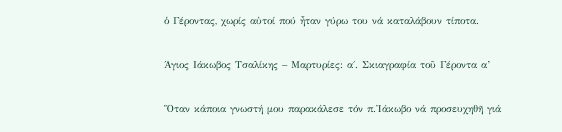ὁ Γέροντας, χωρίς αὐτοί πού ἦταν γύρω του νά καταλάβουν τίποτα.

Άγιος Ιάκωβος Τσαλίκης – Μαρτυρίες: α΄. Σκιαγραφία τοῦ Γέροντα α’

Ὅταν κάποια γνωστή μου παρακάλεσε τόν π.Ἰάκωβο νά προσευχηθῆ γιά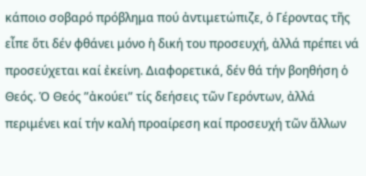κάποιο σοβαρό πρόβλημα πού ἀντιμετώπιζε, ὁ Γέροντας τῆς εἶπε ὅτι δέν φθάνει μόνο ἡ δική του προσευχή, ἀλλά πρέπει νά προσεύχεται καί ἐκείνη. Διαφορετικά, δέν θά τήν βοηθήση ὁ Θεός. Ὁ Θεός ”ἀκούει” τίς δεήσεις τῶν Γερόντων, ἀλλά περιμένει καί τήν καλή προαίρεση καί προσευχή τῶν ἄλλων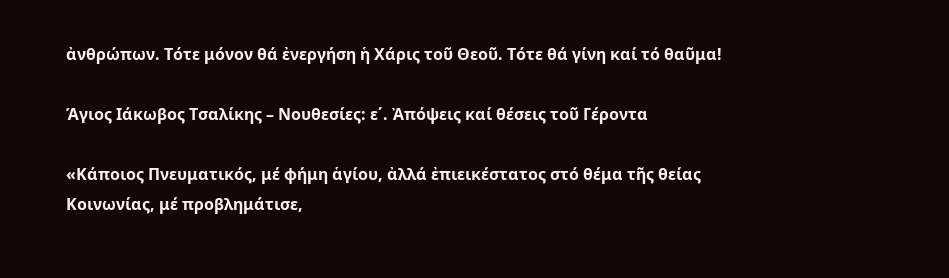ἀνθρώπων. Τότε μόνον θά ἐνεργήση ἡ Χάρις τοῦ Θεοῦ. Τότε θά γίνη καί τό θαῦμα!

Άγιος Ιάκωβος Τσαλίκης – Νουθεσίες: ε΄. Ἀπόψεις καί θέσεις τοῦ Γέροντα

«Κάποιος Πνευματικός, μέ φήμη ἁγίου, ἀλλά ἐπιεικέστατος στό θέμα τῆς θείας Κοινωνίας, μέ προβλημάτισε,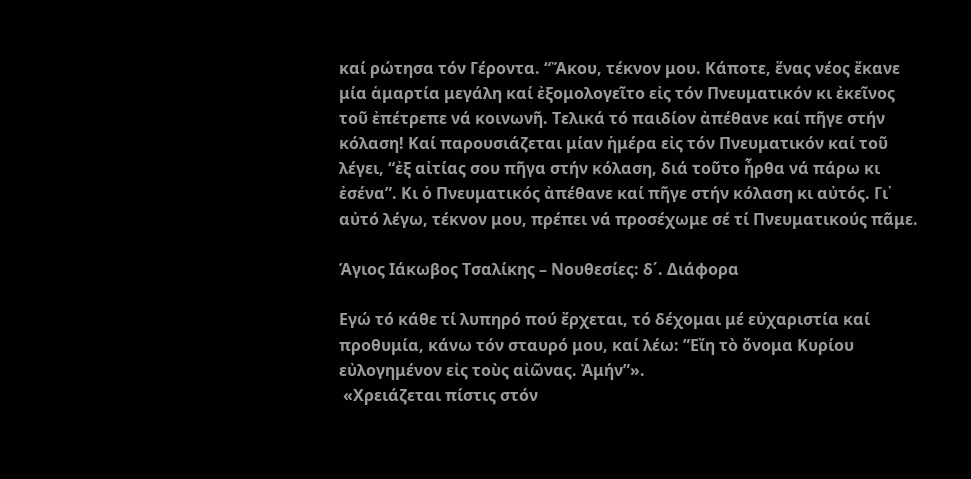καί ρώτησα τόν Γέροντα. “Ἄκου, τέκνον μου. Κάποτε, ἕνας νέος ἔκανε μία ἁμαρτία μεγάλη καί ἐξομολογεῖτο εἰς τόν Πνευματικόν κι ἐκεῖνος τοῦ ἐπέτρεπε νά κοινωνῆ. Τελικά τό παιδίον ἀπέθανε καί πῆγε στήν κόλαση! Καί παρουσιάζεται μίαν ἡμέρα εἰς τόν Πνευματικόν καί τοῦ λέγει, “ἐξ αἰτίας σου πῆγα στήν κόλαση, διά τοῦτο ἦρθα νά πάρω κι ἐσένα”. Κι ὁ Πνευματικός ἀπέθανε καί πῆγε στήν κόλαση κι αὐτός. Γι᾽ αὐτό λέγω, τέκνον μου, πρέπει νά προσέχωμε σέ τί Πνευματικούς πᾶμε.

Άγιος Ιάκωβος Τσαλίκης – Νουθεσίες: δ΄. Διάφορα

Εγώ τό κάθε τί λυπηρό πού ἔρχεται, τό δέχομαι μέ εὐχαριστία καί προθυμία, κάνω τόν σταυρό μου, καί λέω: ”Εἴη τὸ ὄνομα Κυρίου εὐλογημένον εἰς τοὺς αἰῶνας. Ἀμήν”».
 «Χρειάζεται πίστις στόν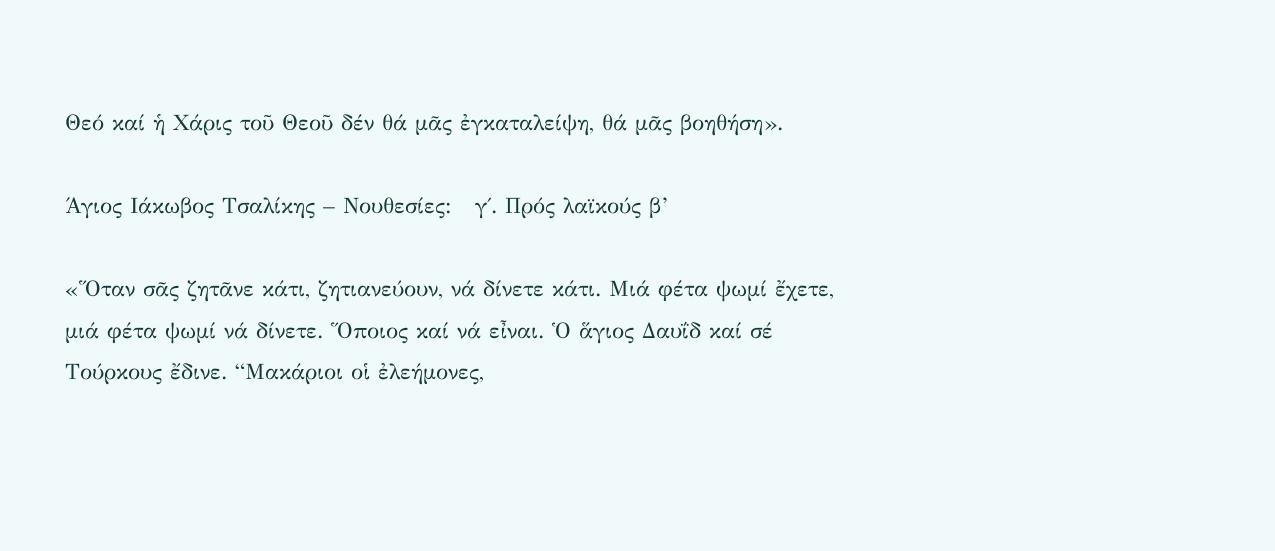Θεό καί ἡ Χάρις τοῦ Θεοῦ δέν θά μᾶς ἐγκαταλείψη, θά μᾶς βοηθήση».

Άγιος Ιάκωβος Τσαλίκης – Νουθεσίες:   γ΄. Πρός λαϊκούς β’

«Ὅταν σᾶς ζητᾶνε κάτι, ζητιανεύουν, νά δίνετε κάτι. Μιά φέτα ψωμί ἔχετε, μιά φέτα ψωμί νά δίνετε. Ὅποιος καί νά εἶναι. Ὁ ἅγιος Δαυΐδ καί σέ Τούρκους ἔδινε. “Μακάριοι οἱ ἐλεήμονες,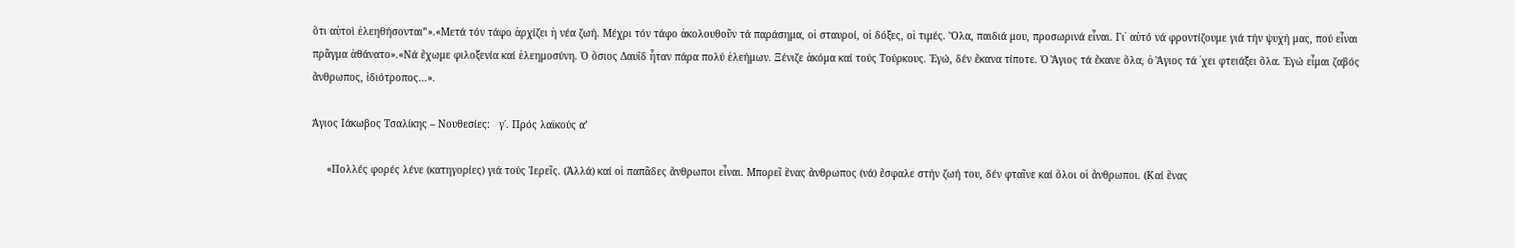ὅτι αὐτοὶ ἐλεηθήσονται”».«Μετά τόν τάφο ἀρχίζει ἡ νέα ζωή. Μέχρι τόν τάφο ἀκολουθοῦν τά παράσημα, οἱ σταυροί, οἱ δόξες, οἱ τιμές. Ὅλα, παιδιά μου, προσωρινά εἶναι. Γι᾽ αὐτό νά φροντίζουμε γιά τήν ψυχή μας, πού εἶναι πρᾶγμα ἀθάνατο».«Νά ἔχωμε φιλοξενία καί ἐλεημοσύνη. Ὁ ὅσιος Δαυΐδ ἦταν πάρα πολύ ἐλεήμων. Ξένιζε ἀκόμα καί τούς Τούρκους. Ἐγώ, δέν ἔκανα τίποτε. Ὁ Ἅγιος τά ἔκανε ὅλα, ὁ Ἅγιος τά ᾽χει φτειάξει ὅλα. Ἐγώ εἶμαι ζαβός ἄνθρωπος, ἰδιότροπος…».

Άγιος Ιάκωβος Τσαλίκης – Νουθεσίες:   γ΄. Πρός λαϊκούς α’

     «Πολλές φορές λένε (κατηγορίες) γιά τούς Ἱερεῖς. (Ἀλλά) καί οἱ παπᾶδες ἄνθρωποι εἶναι. Μπορεῖ ἕνας ἄνθρωπος (νά) ἔσφαλε στήν ζωή του, δέν φταῖνε καί ὅλοι οἱ ἄνθρωποι. (Καί ἕνας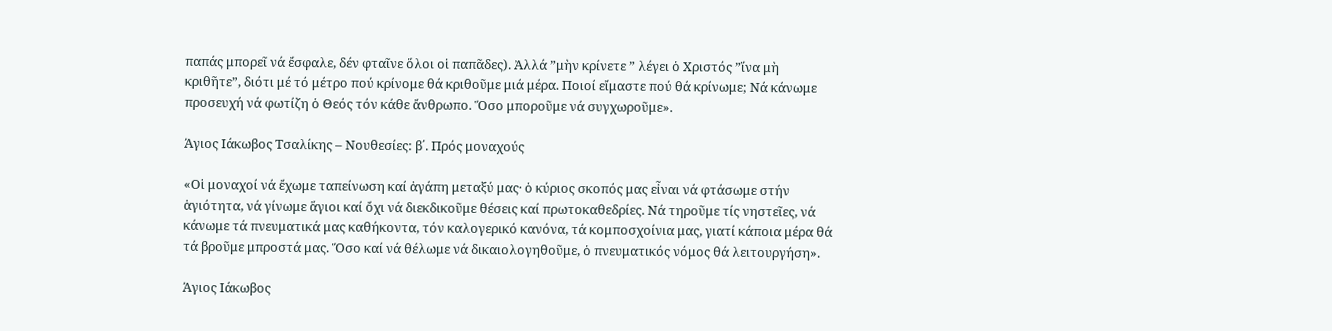παπάς μπορεῖ νά ἔσφαλε, δέν φταῖνε ὅλοι οἱ παπᾶδες). Ἀλλά ”μὴν κρίνετε ” λέγει ὁ Χριστός ”ἵνα μὴ κριθῆτε”, διότι μέ τό μέτρο πού κρίνομε θά κριθοῦμε μιά μέρα. Ποιοί εἴμαστε πού θά κρίνωμε; Νά κάνωμε προσευχή νά φωτίζη ὁ Θεός τόν κάθε ἄνθρωπο. Ὅσο μποροῦμε νά συγχωροῦμε».

Άγιος Ιάκωβος Τσαλίκης – Νουθεσίες: β΄. Πρός μοναχούς

«Οἱ μοναχοί νά ἔχωμε ταπείνωση καί ἀγάπη μεταξύ μας· ὁ κύριος σκοπός μας εἶναι νά φτάσωμε στήν ἁγιότητα, νά γίνωμε ἅγιοι καί ὄχι νά διεκδικοῦμε θέσεις καί πρωτοκαθεδρίες. Νά τηροῦμε τίς νηστεῖες, νά κάνωμε τά πνευματικά μας καθήκοντα, τόν καλογερικό κανόνα, τά κομποσχοίνια μας, γιατί κάποια μέρα θά τά βροῦμε μπροστά μας. Ὅσο καί νά θέλωμε νά δικαιολογηθοῦμε, ὁ πνευματικός νόμος θά λειτουργήση».

Άγιος Ιάκωβος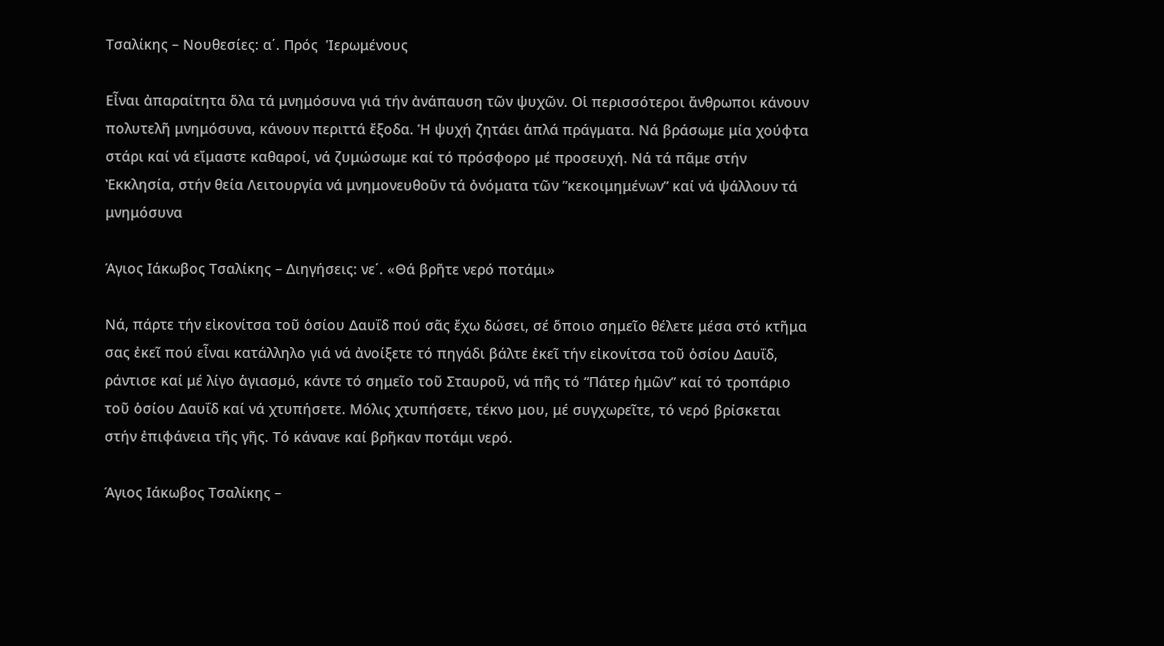Τσαλίκης – Νουθεσίες: α΄. Πρός  Ἱερωμένους

Εἶναι ἀπαραίτητα ὅλα τά μνημόσυνα γιά τήν ἀνάπαυση τῶν ψυχῶν. Οἱ περισσότεροι ἄνθρωποι κάνουν πολυτελῆ μνημόσυνα, κάνουν περιττά ἔξοδα. Ἡ ψυχή ζητάει ἁπλά πράγματα. Νά βράσωμε μία χούφτα στάρι καί νά εἴμαστε καθαροί, νά ζυμώσωμε καί τό πρόσφορο μέ προσευχή. Νά τά πᾶμε στήν Ἐκκλησία, στήν θεία Λειτουργία νά μνημονευθοῦν τά ὀνόματα τῶν ”κεκοιμημένων” καί νά ψάλλουν τά μνημόσυνα

Άγιος Ιάκωβος Τσαλίκης – Διηγήσεις: νε΄. «Θά βρῆτε νερό ποτάμι»

Νά, πάρτε τήν εἰκονίτσα τοῦ ὁσίου Δαυΐδ πού σᾶς ἔχω δώσει, σέ ὅποιο σημεῖο θέλετε μέσα στό κτῆμα σας ἐκεῖ πού εἶναι κατάλληλο γιά νά ἀνοίξετε τό πηγάδι βάλτε ἐκεῖ τήν εἰκονίτσα τοῦ ὁσίου Δαυΐδ, ράντισε καί μέ λίγο ἁγιασμό, κάντε τό σημεῖο τοῦ Σταυροῦ, νά πῆς τό “Πάτερ ἡμῶν” καί τό τροπάριο τοῦ ὁσίου Δαυΐδ καί νά χτυπήσετε. Μόλις χτυπήσετε, τέκνο μου, μέ συγχωρεῖτε, τό νερό βρίσκεται στήν ἐπιφάνεια τῆς γῆς. Τό κάνανε καί βρῆκαν ποτάμι νερό.

Άγιος Ιάκωβος Τσαλίκης –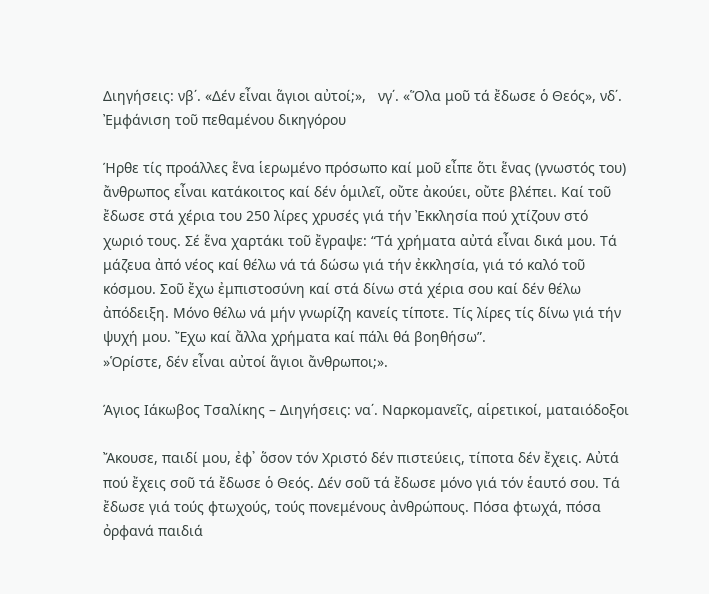Διηγήσεις: νβ΄. «Δέν εἶναι ἅγιοι αὐτοί;»,   νγ΄. «Ὅλα μοῦ τά ἔδωσε ὁ Θεός», νδ΄. Ἐμφάνιση τοῦ πεθαμένου δικηγόρου

Ήρθε τίς προάλλες ἕνα ἱερωμένο πρόσωπο καί μοῦ εἶπε ὅτι ἕνας (γνωστός του) ἄνθρωπος εἶναι κατάκοιτος καί δέν ὁμιλεῖ, οὔτε ἀκούει, οὔτε βλέπει. Καί τοῦ ἔδωσε στά χέρια του 250 λίρες χρυσές γιά τήν Ἐκκλησία πού χτίζουν στό χωριό τους. Σέ ἕνα χαρτάκι τοῦ ἔγραψε: “Τά χρήματα αὐτά εἶναι δικά μου. Τά μάζευα ἀπό νέος καί θέλω νά τά δώσω γιά τήν ἐκκλησία, γιά τό καλό τοῦ κόσμου. Σοῦ ἔχω ἐμπιστοσύνη καί στά δίνω στά χέρια σου καί δέν θέλω ἀπόδειξη. Μόνο θέλω νά μήν γνωρίζη κανείς τίποτε. Τίς λίρες τίς δίνω γιά τήν ψυχή μου. Ἔχω καί ἄλλα χρήματα καί πάλι θά βοηθήσω”.
»Ὁρίστε, δέν εἶναι αὐτοί ἅγιοι ἄνθρωποι;».

Άγιος Ιάκωβος Τσαλίκης – Διηγήσεις: να΄. Ναρκομανεῖς, αἱρετικοί, ματαιόδοξοι

Ἄκουσε, παιδί μου, ἐφ᾽ ὅσον τόν Χριστό δέν πιστεύεις, τίποτα δέν ἔχεις. Αὐτά πού ἔχεις σοῦ τά ἔδωσε ὁ Θεός. Δέν σοῦ τά ἔδωσε μόνο γιά τόν ἑαυτό σου. Τά ἔδωσε γιά τούς φτωχούς, τούς πονεμένους ἀνθρώπους. Πόσα φτωχά, πόσα ὀρφανά παιδιά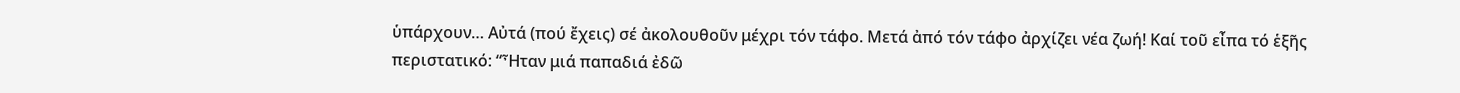ὑπάρχουν… Αὐτά (πού ἔχεις) σέ ἀκολουθοῦν μέχρι τόν τάφο. Μετά ἀπό τόν τάφο ἀρχίζει νέα ζωή! Καί τοῦ εἶπα τό ἑξῆς περιστατικό: “Ἦταν μιά παπαδιά ἐδῶ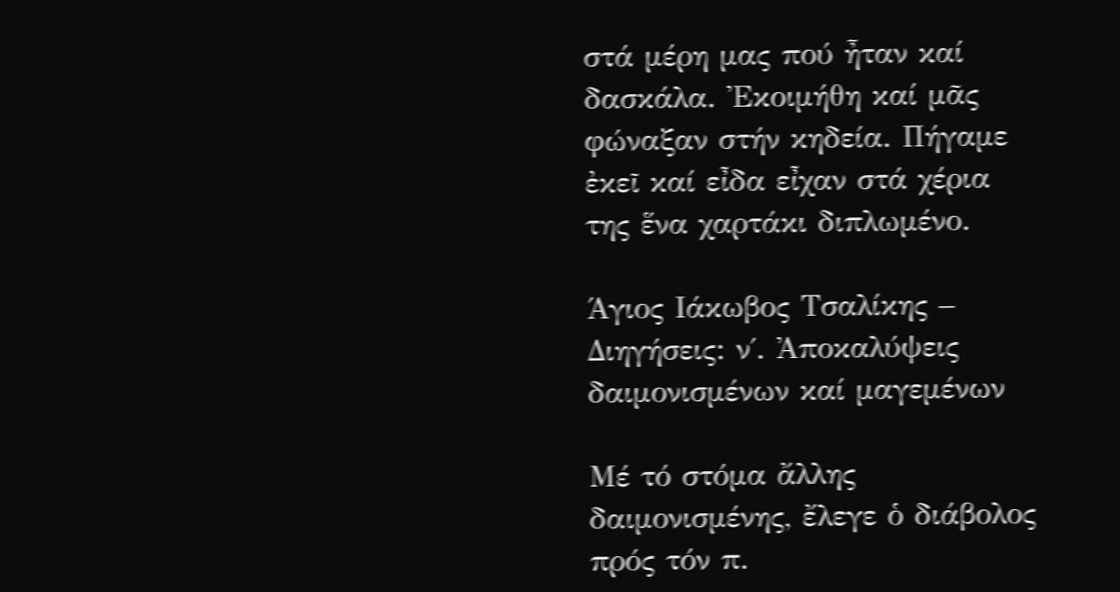στά μέρη μας πού ἦταν καί δασκάλα. Ἐκοιμήθη καί μᾶς φώναξαν στήν κηδεία. Πήγαμε ἐκεῖ καί εἶδα εἶχαν στά χέρια της ἕνα χαρτάκι διπλωμένο.

Άγιος Ιάκωβος Τσαλίκης – Διηγήσεις: ν΄. Ἀποκαλύψεις δαιμονισμένων καί μαγεμένων

Μέ τό στόμα ἄλλης δαιμονισμένης, ἔλεγε ὁ διάβολος πρός τόν π.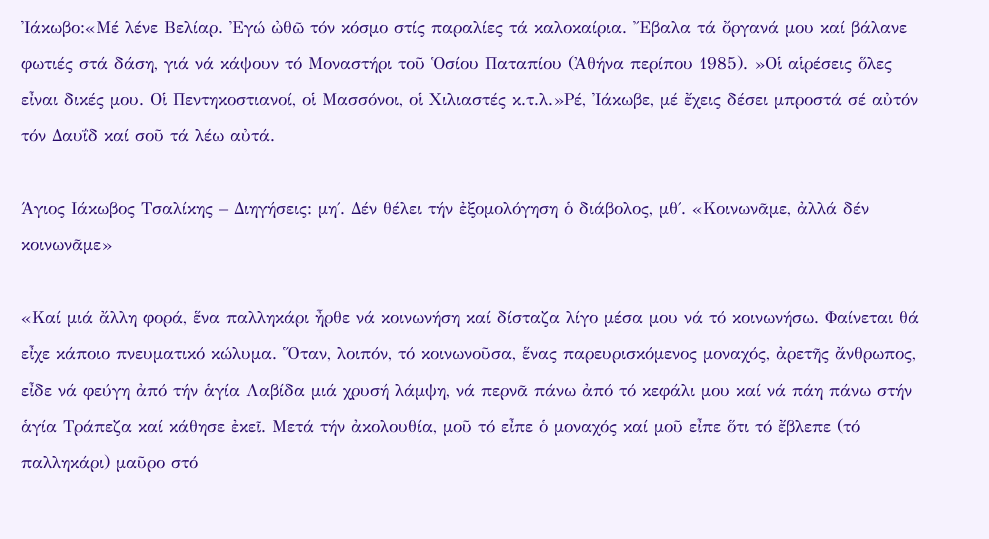Ἰάκωβο:«Μέ λένε Βελίαρ. Ἐγώ ὠθῶ τόν κόσμο στίς παραλίες τά καλοκαίρια. Ἔβαλα τά ὄργανά μου καί βάλανε φωτιές στά δάση, γιά νά κάψουν τό Μοναστήρι τοῦ Ὁσίου Παταπίου (Ἀθήνα περίπου 1985). »Οἱ αἱρέσεις ὅλες εἶναι δικές μου. Οἱ Πεντηκοστιανοί, οἱ Μασσόνοι, οἱ Χιλιαστές κ.τ.λ.»Ρέ, Ἰάκωβε, μέ ἔχεις δέσει μπροστά σέ αὐτόν τόν Δαυΐδ καί σοῦ τά λέω αὐτά.

Άγιος Ιάκωβος Τσαλίκης – Διηγήσεις: μη΄. Δέν θέλει τήν ἐξομολόγηση ὁ διάβολος, μθ΄. «Κοινωνᾶμε, ἀλλά δέν κοινωνᾶμε»

«Καί μιά ἄλλη φορά, ἕνα παλληκάρι ἦρθε νά κοινωνήση καί δίσταζα λίγο μέσα μου νά τό κοινωνήσω. Φαίνεται θά εἶχε κάποιο πνευματικό κώλυμα. Ὅταν, λοιπόν, τό κοινωνοῦσα, ἕνας παρευρισκόμενος μοναχός, ἀρετῆς ἄνθρωπος, εἶδε νά φεύγη ἀπό τήν ἁγία Λαβίδα μιά χρυσή λάμψη, νά περνᾶ πάνω ἀπό τό κεφάλι μου καί νά πάη πάνω στήν ἁγία Τράπεζα καί κάθησε ἐκεῖ. Μετά τήν ἀκολουθία, μοῦ τό εἶπε ὁ μοναχός καί μοῦ εἶπε ὅτι τό ἔβλεπε (τό παλληκάρι) μαῦρο στό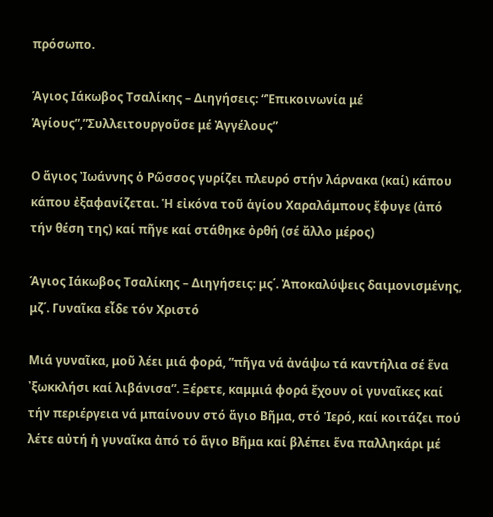πρόσωπο.

Άγιος Ιάκωβος Τσαλίκης – Διηγήσεις: “Ἐπικοινωνία μέ Ἁγίους”,”Συλλειτουργοῦσε μέ Ἀγγέλους”

Ο ἅγιος Ἰωάννης ὁ Ρῶσσος γυρίζει πλευρό στήν λάρνακα (καί) κάπου κάπου ἐξαφανίζεται. Ἡ εἰκόνα τοῦ ἁγίου Χαραλάμπους ἔφυγε (ἀπό τήν θέση της) καί πῆγε καί στάθηκε ὀρθή (σέ ἄλλο μέρος)

Άγιος Ιάκωβος Τσαλίκης – Διηγήσεις: μς΄. Ἀποκαλύψεις δαιμονισμένης, μζ΄. Γυναῖκα εἶδε τόν Χριστό

Μιά γυναῖκα, μοῦ λέει μιά φορά, ”πῆγα νά ἀνάψω τά καντήλια σέ ἕνα ᾽ξωκκλήσι καί λιβάνισα”. Ξέρετε, καμμιά φορά ἔχουν οἱ γυναῖκες καί τήν περιέργεια νά μπαίνουν στό ἅγιο Βῆμα, στό Ἱερό, καί κοιτάζει πού λέτε αὐτή ἡ γυναῖκα ἀπό τό ἅγιο Βῆμα καί βλέπει ἕνα παλληκάρι μέ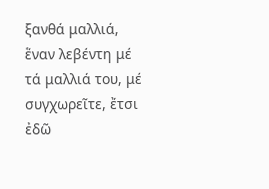ξανθά μαλλιά, ἕναν λεβέντη μέ τά μαλλιά του, μέ συγχωρεῖτε, ἔτσι ἐδῶ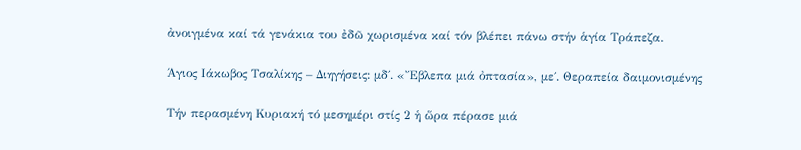ἀνοιγμένα καί τά γενάκια του ἐδῶ χωρισμένα καί τόν βλέπει πάνω στήν ἁγία Τράπεζα.

Άγιος Ιάκωβος Τσαλίκης – Διηγήσεις: μδ΄. «Ἔβλεπα μιά ὀπτασία», με΄. Θεραπεία δαιμονισμένης

Τήν περασμένη Κυριακή τό μεσημέρι στίς 2 ἡ ὥρα πέρασε μιά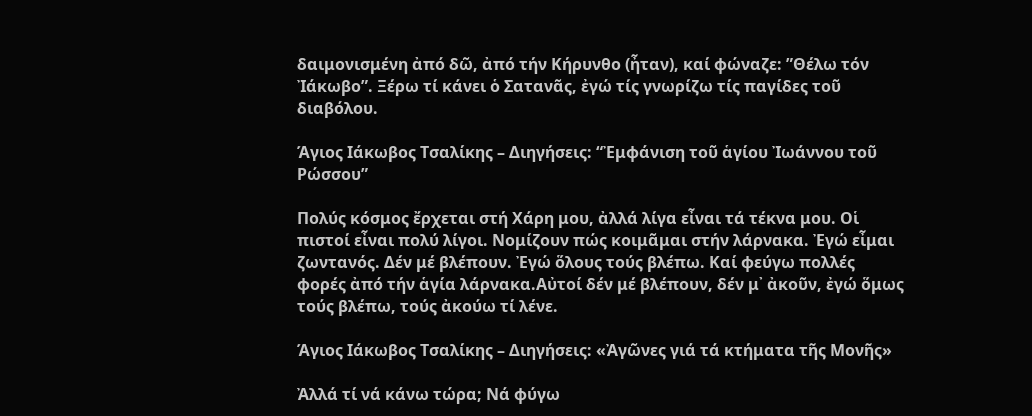δαιμονισμένη ἀπό δῶ, ἀπό τήν Κήρυνθο (ἦταν), καί φώναζε: ”Θέλω τόν Ἰάκωβο”. Ξέρω τί κάνει ὁ Σατανᾶς, ἐγώ τίς γνωρίζω τίς παγίδες τοῦ διαβόλου.

Άγιος Ιάκωβος Τσαλίκης – Διηγήσεις: “Ἐμφάνιση τοῦ ἁγίου Ἰωάννου τοῦ Ρώσσου”

Πολύς κόσμος ἔρχεται στή Χάρη μου, ἀλλά λίγα εἶναι τά τέκνα μου. Οἱ πιστοί εἶναι πολύ λίγοι. Νομίζουν πώς κοιμᾶμαι στήν λάρνακα. Ἐγώ εἶμαι ζωντανός. Δέν μέ βλέπουν. Ἐγώ ὅλους τούς βλέπω. Καί φεύγω πολλές φορές ἀπό τήν ἁγία λάρνακα.Αὐτοί δέν μέ βλέπουν, δέν μ᾽ ἀκοῦν, ἐγώ ὅμως τούς βλέπω, τούς ἀκούω τί λένε.

Άγιος Ιάκωβος Τσαλίκης – Διηγήσεις: «Ἀγῶνες γιά τά κτήματα τῆς Μονῆς»

Ἀλλά τί νά κάνω τώρα; Νά φύγω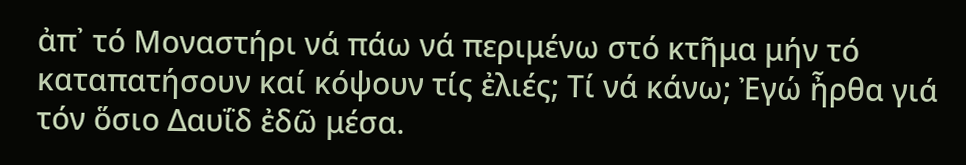ἀπ᾽ τό Μοναστήρι νά πάω νά περιμένω στό κτῆμα μήν τό καταπατήσουν καί κόψουν τίς ἐλιές; Τί νά κάνω; Ἐγώ ἦρθα γιά τόν ὅσιο Δαυΐδ ἐδῶ μέσα.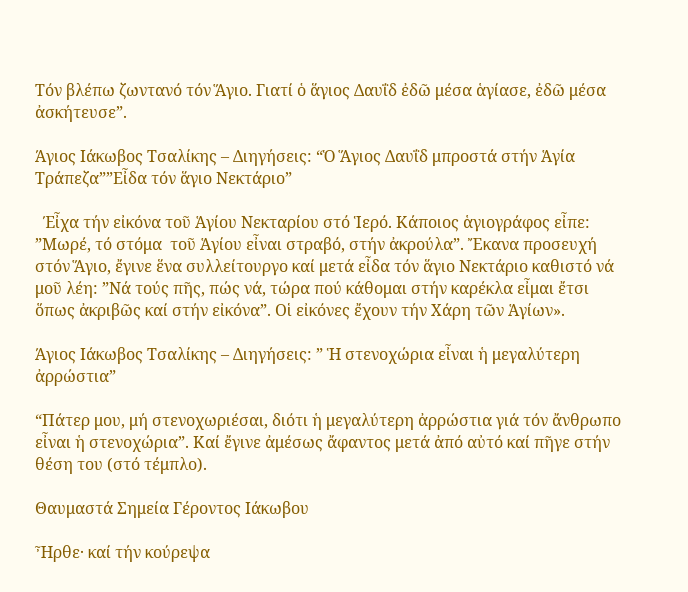Τόν βλέπω ζωντανό τόν Ἅγιο. Γιατί ὁ ἅγιος Δαυΐδ ἐδῶ μέσα ἁγίασε, ἐδῶ μέσα ἀσκήτευσε”.

Άγιος Ιάκωβος Τσαλίκης – Διηγήσεις: “Ὁ Ἅγιος Δαυΐδ μπροστά στήν Ἁγία Τράπεζα””Εἶδα τόν ἅγιο Νεκτάριο”

  Έἶχα τήν εἰκόνα τοῦ Ἁγίου Νεκταρίου στό Ἱερό. Κάποιος ἁγιογράφος εἶπε: ”Μωρέ, τό στόμα  τοῦ Ἁγίου εἶναι στραβό, στήν ἀκρούλα”. Ἔκανα προσευχή στόν Ἅγιο, ἔγινε ἕνα συλλείτουργο καί μετά εἶδα τόν ἅγιο Νεκτάριο καθιστό νά μοῦ λέη: ”Νά τούς πῆς, πώς νά, τώρα πού κάθομαι στήν καρέκλα εἶμαι ἔτσι ὅπως ἀκριβῶς καί στήν εἰκόνα”. Οἱ εἰκόνες ἔχουν τήν Χάρη τῶν Ἁγίων».

Άγιος Ιάκωβος Τσαλίκης – Διηγήσεις: ” Ἡ στενοχώρια εἶναι ἡ μεγαλύτερη ἀρρώστια”

“Πάτερ μου, μή στενοχωριέσαι, διότι ἡ μεγαλύτερη ἀρρώστια γιά τόν ἄνθρωπο εἶναι ἡ στενοχώρια”. Καί ἔγινε ἀμέσως ἄφαντος μετά ἀπό αὐτό καί πῆγε στήν θέση του (στό τέμπλο).

Θαυμαστά Σημεία Γέροντος Ιάκωβου

Ἦρθε· καί τήν κούρεψα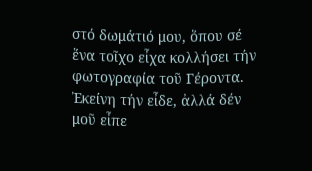στό δωμάτιό μου, ὅπου σέ ἕνα τοῖχο εἶχα κολλήσει τήν φωτογραφία τοῦ Γέροντα. Ἐκείνη τήν εἶδε, ἀλλά δέν μοῦ εἶπε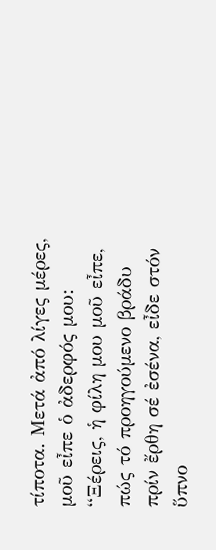τίποτα. Μετά ἀπό λίγες μέρες, μοῦ εἶπε ὁ ἀδερφός μου: “Ξέρεις, ἡ φίλη μου μοῦ εἶπε, πώς τό προηγούμενο βράδυ πρίν ἔρθη σέ ἐσένα, εἶδε στόν ὕπνο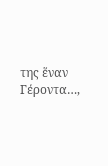της ἕναν Γέροντα…,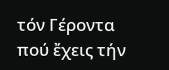τόν Γέροντα πού ἔχεις τήν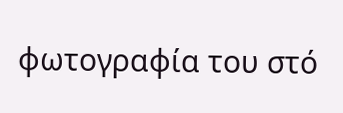φωτογραφία του στό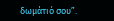δωμάτιό σου”.